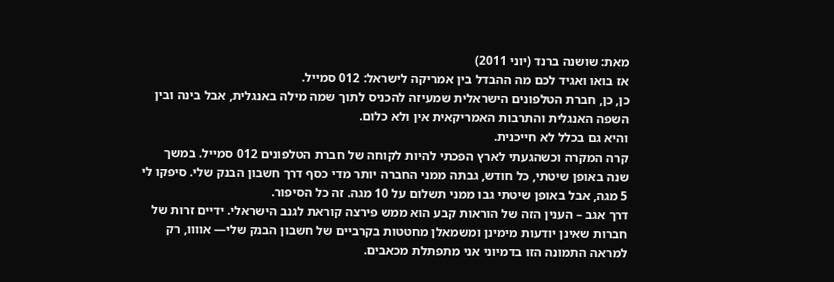מאת: שושנה ברנד (יוני 2011)
אז בואו ואגיד לכם מה ההבדל בין אמריקה לישראל: 012 סמייל.
כן, כן, חברת הטלפונים הישראלית שמעיזה להכניס לתוך שמה מילה באנגלית, אבל בינה ובין השפה האנגלית והתרבות האמריקאית אין ולא כלום.
והיא גם בכלל לא חייכנית.
קרה המקרה וכשהגעתי לארץ הפכתי להיות לקוחה של חברת הטלפונים 012 סמייל. במשך שנה באופן שיטתי, כל חודש, גבתה ממני החברה יותר מדי כסף דרך חשבון הבנק שלי. סיפקו לי 5 מגה, אבל באופן שיטתי גבו ממני תשלום על 10 מגה. זה כל הסיפור.
דרך אגב – הענין הזה של הוראות קבע הוא ממש פירצה קוראת לגנב הישראלי. ידיים זרות של חברות שאינן יודעות מימינן ומשמאלן מחטטות בקרביים של חשבון הבנק שלי— אוווו, רק למראה התמונה הזו בדמיוני אני מתפתלת מכאבים.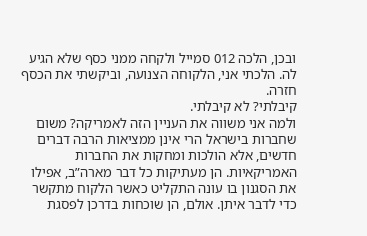ובכן, הלכה 012 סמייל ולקחה ממני כסף שלא הגיע לה. הלכתי אני, הלקוחה הצנועה, וביקשתי את הכסף חזרה.
קיבלתי? לא קיבלתי.
ולמה אני משווה את העניין הזה לאמריקה? משום שחברות בישראל הרי אינן ממציאות הרבה דברים חדשים, אלא הולכות ומחקות את החברות האמריקאיות. הן מעתיקות כל דבר מארה”ב, אפילו את הסגנון בו עונה התקליט כאשר הלקוח מתקשר כדי לדבר איתן. אולם, הן שוכחות בדרכן לפסגת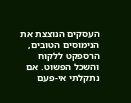העסקים הנוצצת את הנימוסים הטובים, הרספקט ללקוח והשכל הפשוט. אם נתקלתי אי-פעם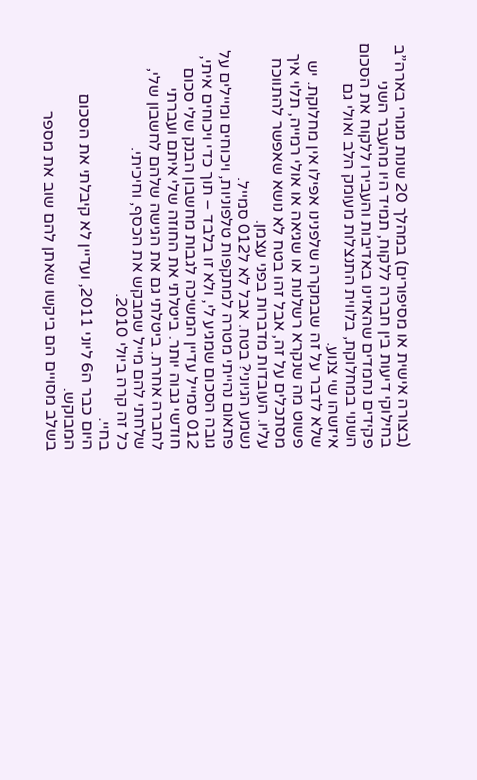(בצורה אישית או מסיפורים) במהלך 20 שנות מגורי בארה”ב בחילוקי דיעות בין חברה ללקוח, תמיד היו מהעבר השני פקידים נחמדים שהאזינו באדיבות והעבירו ללקוח את הסכום השנוי במחלוקת, בלווית התנצלות מעומק הלב ואולי גם איזשהו שי צנוע.
שלא לדבר על זה שבמקרה שלפנינו אפילו אין מחלוקת. יש פשוט מה שנקרא רשלנות או שגיאה או אולי רמייה, תלוי איך מסתכלים על זה, אבל זהו בטח לא נושא שאפשר להתווכח עליו. העובדות מדברות בפני עצמן.
נשמע הגיוני? בטח. אבל לא ל012 סמייל.
פתאום נהייתי מטרה למתקפות טלפוניות, ויכוחים ומיילים על גובה הסכום שמגיע לי, ולא זו בלבד – תוך כדי ויכוחים איתי, 012 סמייל עדיין המשיכה לגבות מחשבון הבנק שלי סכום חודשי גבוה יותר. ביטלתי את החוזה שלי איתם ועברתי לחברה אחרת. ביטלתי גם את הגישה שלהם לחשבון שלי, שלחתי להם מייל שמבקש את הכסף, וחיכיתי.
כל זה קרה ביולי 2010.
בחיי.
היום כבר ה6 ליוני 2011, ועדיין לא קיבלתי את הסכום המבוקש.
בשלב מסויים הם ביקשו שאתן להם שוב את מספר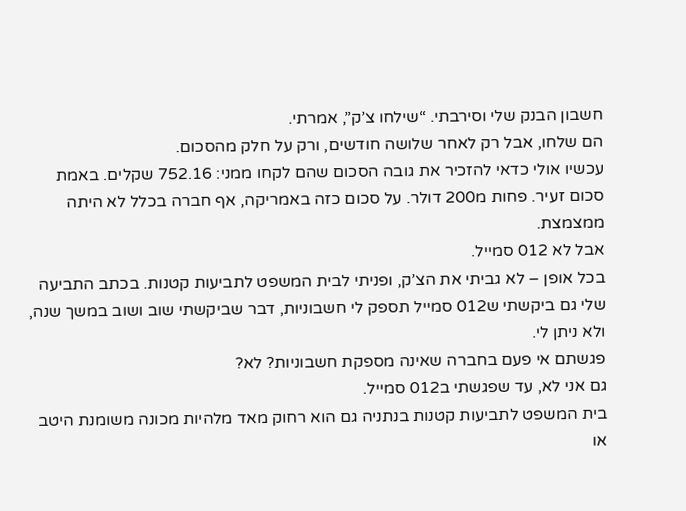חשבון הבנק שלי וסירבתי. “שילחו צ’ק”, אמרתי.
הם שלחו, אבל רק לאחר שלושה חודשים, ורק על חלק מהסכום.
עכשיו אולי כדאי להזכיר את גובה הסכום שהם לקחו ממני: 752.16 שקלים. באמת סכום זעיר. פחות מ200 דולר. על סכום כזה באמריקה, אף חברה בכלל לא היתה ממצמצת.
אבל לא 012 סמייל.
בכל אופן – לא גביתי את הצ’ק, ופניתי לבית המשפט לתביעות קטנות. בכתב התביעה שלי גם ביקשתי ש012 סמייל תספק לי חשבוניות, דבר שביקשתי שוב ושוב במשך שנה, ולא ניתן לי.
פגשתם אי פעם בחברה שאינה מספקת חשבוניות? לא?
גם אני לא, עד שפגשתי ב012 סמייל.
בית המשפט לתביעות קטנות בנתניה גם הוא רחוק מאד מלהיות מכונה משומנת היטב או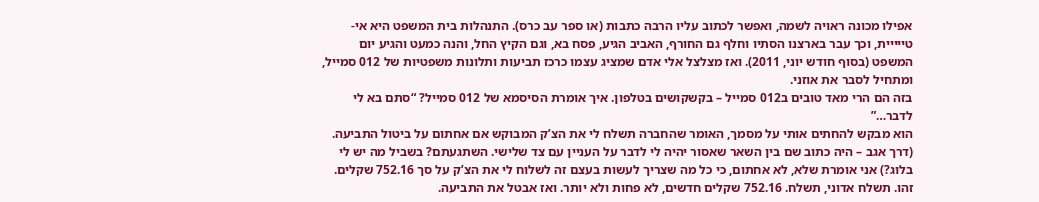אפילו מכונה ראויה לשמה, ואפשר לכתוב עליו הרבה כתבות (או ספר עב כרס). התנהלות בית המשפט היא אי-טייייית, וכך עבר בארצנו הסתיו וחלף גם החורף, האביב הגיע, פסח בא, וגם הקיץ החל, והנה כמעט והגיע יום המשפט (בסוף חודש יוני, 2011). ואז מצלצל אלי אדם שמציג עצמו כרכז תביעות ותלונות משפטיות של 012 סמייל, ומתחיל לסבר את אוזני.
בזה הם הרי מאד טובים ב012 סמייל – בקשקושים בטלפון. איך אומרת הסיסמא של 012 סמייל? “סתם בא לי לדבר…”
הוא מבקש להחתים אותי על מסמך, האומר שהחברה תשלח לי את הצ’ק המבוקש אם אחתום על ביטול התביעה. (דרך אגב – היה כתוב שם בין השאר שאסור יהיה לי לדבר על העניין עם צד שלישי. השתגעתם? בשביל מה יש לי בלוג?) אני אומרת שלא, לא אחתום, כי כל מה שצריך לעשות בעצם זה לשלוח לי את הצ’ק על סך 752.16 שקלים. זהו. תשלח אדוני, תשלח. 752.16 שקלים חדשים, לא פחות ולא יותר. ואז אבטל את התביעה.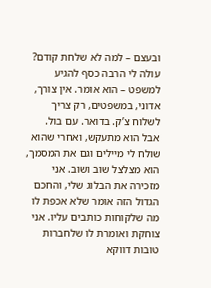ובעצם – למה לא שלחת קודם?
עולה לי הרבה כסף להגיע למשפט – הוא אומר. אין צורך, אדוני, במשפטים, רק צריך לשלוח צ’ק. בדואר. עם בול.
אבל הוא מתעקש, ואחרי שהוא שולח לי מיילים וגם את המסמך, הוא מצלצל שוב ושוב. אני מזכירה את הבלוג שלי, והחכם הגדול הזה אומר שלא אכפת לו מה שלקוחות כותבים עליו. אני צוחקת ואומרת לו שלחברות טובות דווקא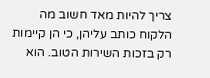צריך להיות מאד חשוב מה הלקוח כותב עליהן, כי הן קיימות רק בזכות השירות הטוב. הוא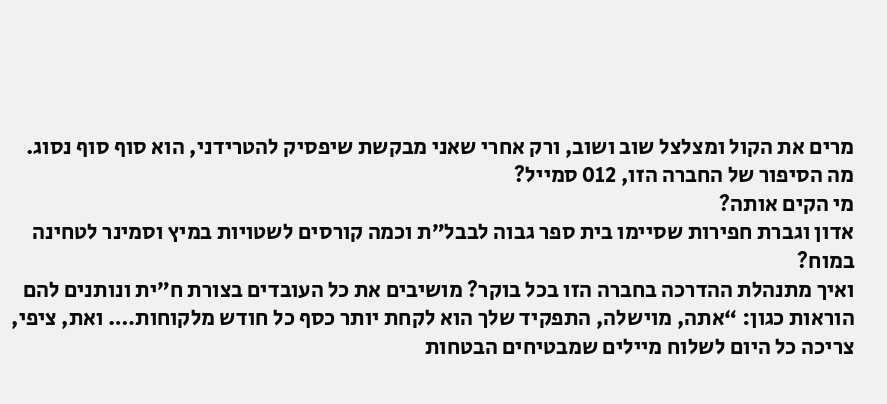מרים את הקול ומצלצל שוב ושוב, ורק אחרי שאני מבקשת שיפסיק להטרידני, הוא סוף סוף נסוג.
מה הסיפור של החברה הזו, 012 סמייל?
מי הקים אותה?
אדון וגברת חפירות שסיימו בית ספר גבוה לבבל”ת וכמה קורסים לשטויות במיץ וסמינר לטחינה במוח?
ואיך מתנהלת ההדרכה בחברה הזו בכל בוקר? מושיבים את כל העובדים בצורת ח”ית ונותנים להם הוראות כגון: “אתה, מוישלה, התפקיד שלך הוא לקחת יותר כסף כל חודש מלקוחות…. ואת, ציפי, צריכה כל היום לשלוח מיילים שמבטיחים הבטחות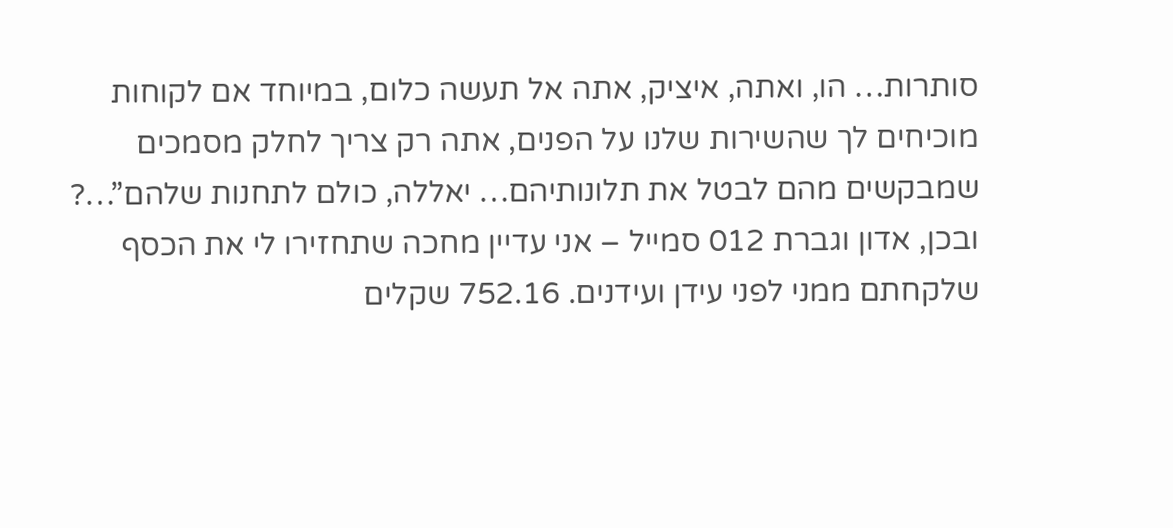סותרות… הו, ואתה, איציק, אתה אל תעשה כלום, במיוחד אם לקוחות מוכיחים לך שהשירות שלנו על הפנים, אתה רק צריך לחלק מסמכים שמבקשים מהם לבטל את תלונותיהם… יאללה, כולם לתחנות שלהם”…?
ובכן, אדון וגברת 012 סמייל – אני עדיין מחכה שתחזירו לי את הכסף שלקחתם ממני לפני עידן ועידנים. 752.16 שקלים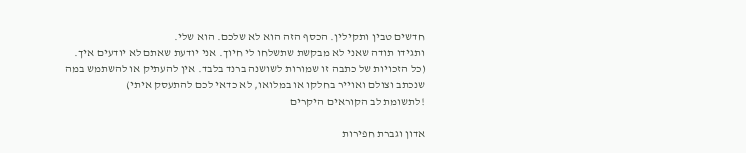חדשים טבין ותקילין. הכסף הזה הוא לא שלכם. הוא שלי.
ותגידו תודה שאני לא מבקשת שתשלחו לי חיוך. אני יודעת שאתם לא יודעים איך.
(כל הזכויות של כתבה זו שמורות לשושנה ברנד בלבד. אין להעתיק או להשתמש במה שנכתב וצולם ואוייר בחלקו או במלואו, לא כדאי לכם להתעסק איתי)
!לתשומת לב הקוראים היקרים

אדון וגברת חפירות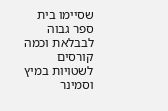שסיימו בית ספר גבוה לבבלאת וכמה קורסים לשטויות במיץ וסמינר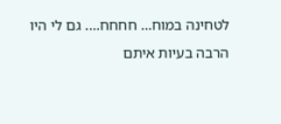לטחינה במוח… חחחח…. גם לי היו הרבה בעיות איתם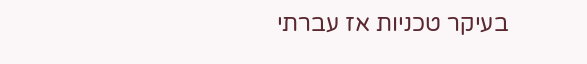בעיקר טכניות אז עברתי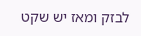לבזק ומאז יש שקט